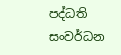පද්ධති සංවර්ධන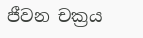ජීවන චක්‍රය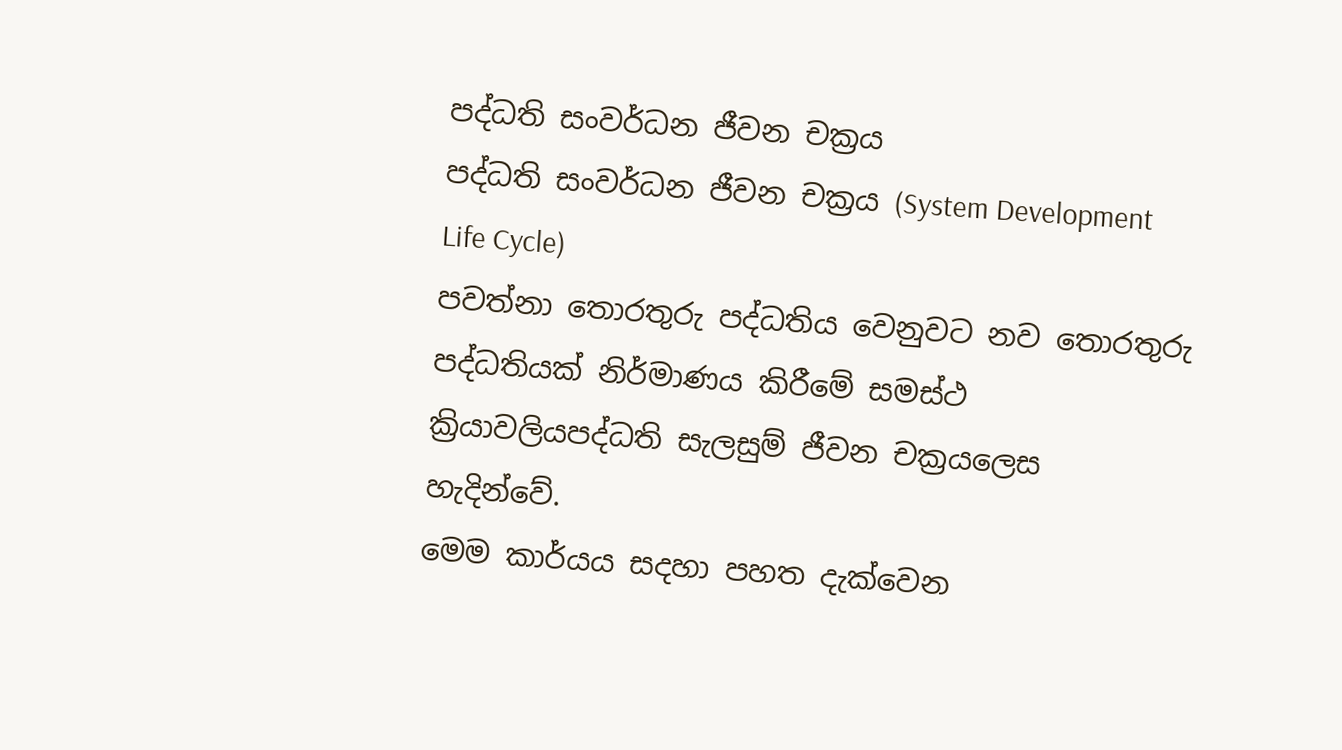පද්ධති සංවර්ධන ජීවන චක්‍රය
පද්ධති සංවර්ධන ජීවන චක්‍රය (System Development Life Cycle)
පවත්නා තොරතුරු පද්ධතිය වෙනුවට නව තොරතුරු පද්ධතියක් නිර්මාණය කිරීමේ සමස්ථ ක්‍රියාවලියපද්ධති සැලසුම් ජීවන චක්‍රයලෙස හැදින්වේ.
මෙම කාර්යය සදහා පහත දැක්වෙන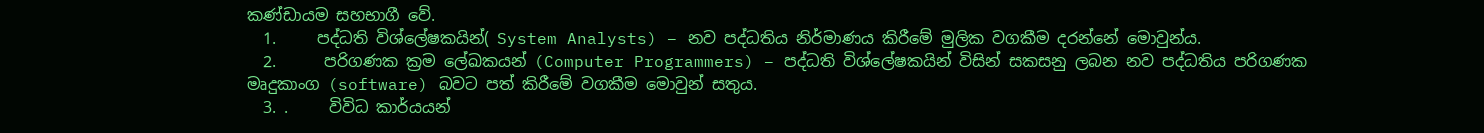කණ්ඩායම සහභාගී වේ.
  1.     පද්ධති විශ්ලේෂකයින්( System Analysts) – නව පද්ධතිය නිර්මාණය කිරීමේ මුලික වගකීම දරන්නේ මොවුන්ය.
  2.      පරිගණක ක්‍රම ලේඛකයන් (Computer Programmers) – පද්ධති විශ්ලේෂකයින් විසින් සකසනු ලබන නව පද්ධතිය පරිගණක මෘදුකාංග (software) බවට පත් කිරීමේ වගකීම මොවුන් සතුය.
  3. .     විවිධ කාර්යයන්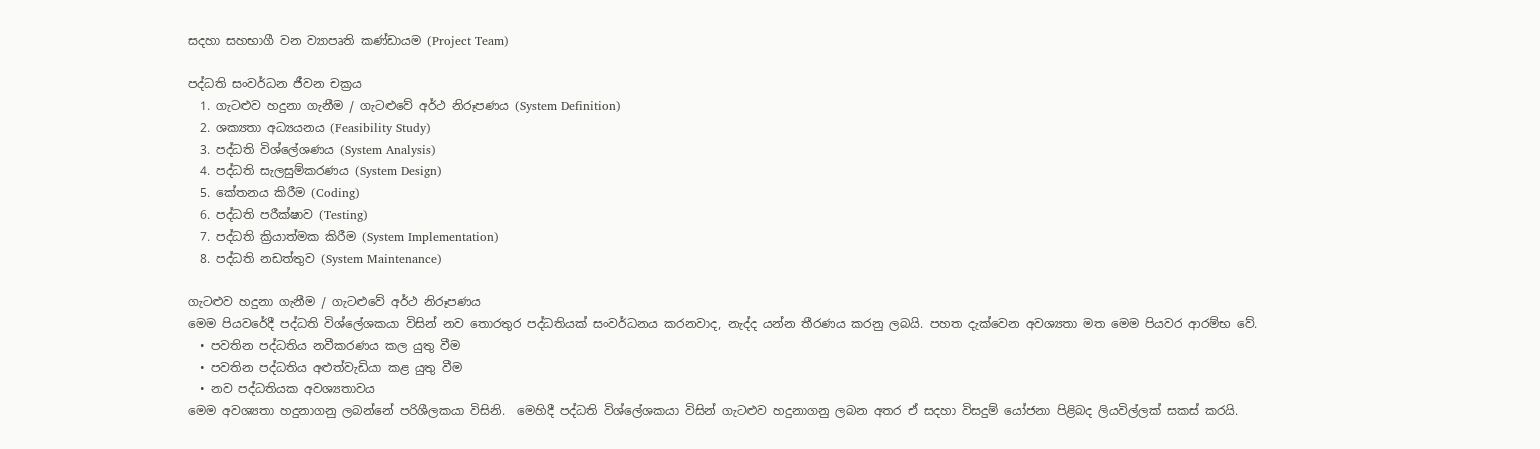සදහා සහභාගී වන ව්‍යාපෘති කණ්ඩායම (Project Team)

පද්ධති සංවර්ධන ජීවන චක්‍රය
  1. ගැටළුව හදුනා ගැනීම / ගැටළුවේ අර්ථ නිරූපණය (System Definition)
  2. ශක්‍යතා අධ්‍යයනය (Feasibility Study)
  3. පද්ධති විශ්ලේශණය (System Analysis)
  4. පද්ධති සැලසුම්කරණය (System Design)
  5. කේතනය කිරීම (Coding)
  6. පද්ධති පරීක්ෂාව (Testing)
  7. පද්ධති ක්‍රියාත්මක කිරීම (System Implementation)
  8. පද්ධති නඩත්තුව (System Maintenance)

ගැටළුව හදුනා ගැනීම / ගැටළුවේ අර්ථ නිරූපණය
මෙම පිය‍වරේදී පද්ධති විශ්ලේශකයා විසින් නව තොරතුර පද්ධතියක් සංවර්ධනය කරනවාද, නැද්ද යන්න තීරණය කරනු ලබයි. පහත දැක්වෙන අවශ්‍යතා මත මෙම පියවර ආරම්භ වේ.
  • පවතින පද්ධතිය නවීකරණය කල යුතු වීම
  • පවතින පද්ධතිය අළුත්වැඩියා කළ යුතු වීම
  • නව පද්ධතියක අවශ්‍යතාවය
මෙම අවශ්‍යතා හදුනාගනු ලබන්නේ පරිශීලකයා විසිනි.  මෙහිදී පද්ධති විශ්ලේශකයා විසින් ගැටළුව හදුනාගනු ලබන අතර ඒ සදහා විසදුම් යෝජනා පිළිබද ලියවිල්ලක් සකස් කරයි.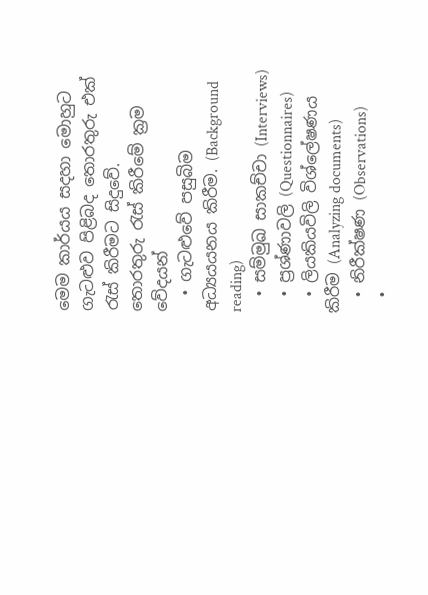මෙම කාර්යය සදහා මොහුට ගැටළුව පිළිබද තොරතුරු එක් රැස් කිරීමට සිදුවේ.
තොරතුරු රැස් කිරීමේ ක්‍රම වේදයන්
  • ගැටළුවේ පසුබිම අධ්‍යයයනය කිරීම. (Background reading)
  • සම්මුඛ සාකච්චා (Interviews)
  • ප්‍රශ්ණාවලි (Questionnaires)
  • ලියකියවිලි විශ්ලේෂණය කිරීම (Analyzing documents)
  • නිරීක්ෂණ (Observations)
  •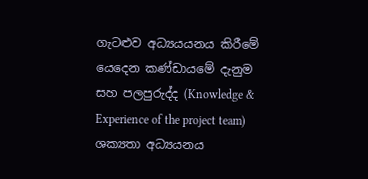ගැටළුව අධ්‍යයයනය කිරීමේ යෙදෙන කණ්ඩායමේ දැනුම සහ පලපුරුද්ද (Knowledge & Experience of the project team)
ශක්‍යතා අධ්‍යයනය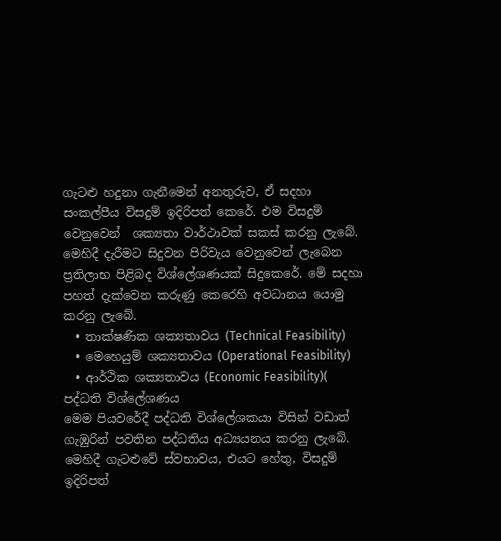ගැටළු හදුනා ගැනීමෙන් අනතුරුව, ඒ සදහා සංකල්පීය විසදුම් ඉදිරිපත් කෙරේ. එම විසදුම් වෙනුවෙන්  ශක්‍යතා වාර්ථාවක් සකස් කරනු ලැබේ.
මෙහිදී දැරීමට සිදුවන පිරිවැය වෙනුවෙන් ලැබෙන ප්‍රතිලාභ පිළිබද විශ්ලේශණයක් සිදුකෙරේ. මේ සදහා පහත් දැක්වෙන කරුණු කෙරෙහි අවධානය යොමු කරනු ලැබේ.
  • තාක්ෂණික ශක්‍යතාවය (Technical Feasibility)
  • මෙහෙයුම් ශක්‍යතාවය (Operational Feasibility)
  • ආර්ථික ශක්‍යතාවය (Economic Feasibility)(
පද්ධති විශ්ලේශණය
මෙම පියවරේදී පද්ධති විශ්ලේශකයා විසින් වඩාත් ගැඹුරින් පවතින පද්ධතිය අධ්‍යයනය කරනු ලැබේ. මෙහිදී ගැටළුවේ ස්වභාවය, එය‍ට හේතු, විසදුම් ඉදිරිපත්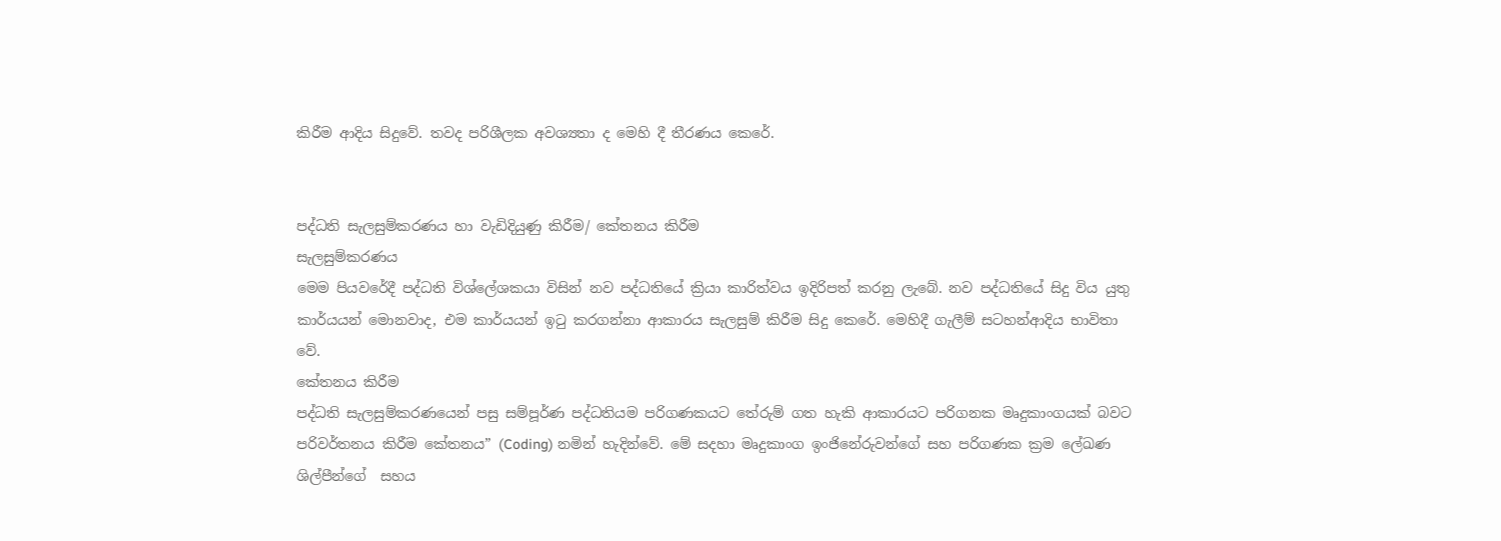කිරීම ආදිය සිදුවේ. තවද පරිශීලක අවශ්‍යතා ද මෙහි දී තීරණය කෙරේ.


පද්ධති සැලසුම්කරණය හා වැඩිදියුණු කිරීම/ කේතනය කිරීම
සැලසුම්කරණය
මෙම පියවරේදී පද්ධති විශ්ලේශකයා විසින් නව පද්ධතියේ ක්‍රියා කාරිත්වය ඉදිරිපත් කරනු ලැබේ. නව පද්ධතියේ සිදු විය යුතු කාර්යයන් මොනවාද, එම කාර්යයන් ඉටු කරගන්නා ආකාරය සැලසුම් කිරීම සිදු කෙරේ. මෙහිදී ගැලීම් සටහන්ආදිය භාවිතා වේ.
කේතනය කිරීම
පද්ධති සැලසුම්කරණයෙන් පසු සම්පූර්ණ පද්ධතියම පරිගණකයට තේරුම් ගත හැකි ආකාරයට පරිගනක මෘදුකාංගයක් බවට පරිවර්තනය කිරීම කේතනය” (Coding) නමින් හැදින්වේ. මේ සදහා මෘදුකාංග ඉංජිනේරුවන්ගේ සහ පරිගණක ක්‍රම ලේඛණ ශිල්පීන්ගේ  සහය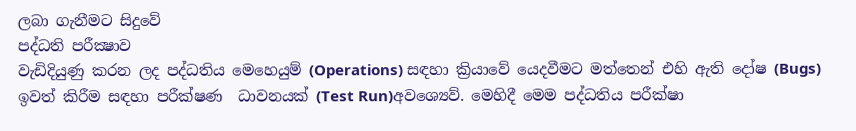ලබා ගැනීමට සිදුවේ
පද්ධති පරීක්‍ෂාව
වැඩිදියුණු කරන ලද පද්ධතිය මෙහෙයුම් (Operations) සඳහා ක්‍රියාවේ යෙදවීමට මත්තෙන් එහි ඇති දෝෂ (Bugs) ඉවත් කිරීම සඳහා පරීක්ෂණ  ධාවනයක් (Test Run)අවශ්‍යෙව්. මෙහිදී මෙම පද්ධතිය පරීක්ෂා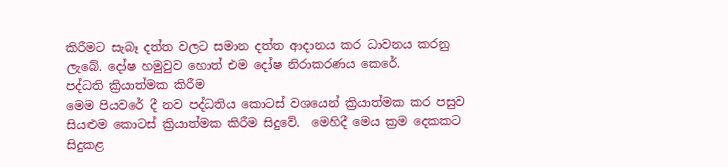කිරීමට සැබෑ දත්ත වලට සමාන දත්ත ආදානය කර ධාවනය කරනු ලැබේ. දෝෂ හමුවුව හොත් එම දෝෂ නිරාකරණය කෙරේ.
පද්ධති ක්‍රියාත්මක කිරීම
මෙම පියවරේ දී නව පද්ධතිය කොටස් වශයෙන් ක්‍රියාත්මක කර පසුව සියළුම කොටස් ක්‍රියාත්මක කිරීම සිදුවේ.  මෙහිදී මෙය ක්‍රම දෙකකට සිදුකළ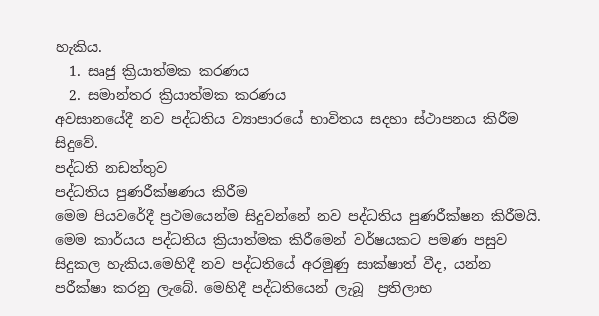හැකිය.
  1. සෘජු ක්‍රියාත්මක කරණය
  2. සමාන්තර ක්‍රියාත්මක කරණය
අවසානයේදී නව පද්ධතිය ව්‍යාපාරයේ භාවිතය සදහා ස්ථාපනය කිරීම සිදුවේ.
පද්ධති නඩත්තුව
පද්ධතිය පුණරීක්ෂණය කිරීම
මෙම පියවරේදී ප්‍රථමයෙන්ම සිදුවන්නේ නව පද්ධතිය පුණරීක්ෂන කිරීමයි. මෙම කාර්යය පද්ධතිය ක්‍රියාත්මක කිරීමෙන් වර්ෂයකට පමණ පසුව සිදුකල හැකිය.මෙහිදී නව පද්ධතියේ අරමුණු සාක්ෂාත් වීද, යන්න පරීක්ෂා කරනු ලැබේ. මෙහිදී පද්ධතියෙන් ලැබූ  ප්‍රතිලාභ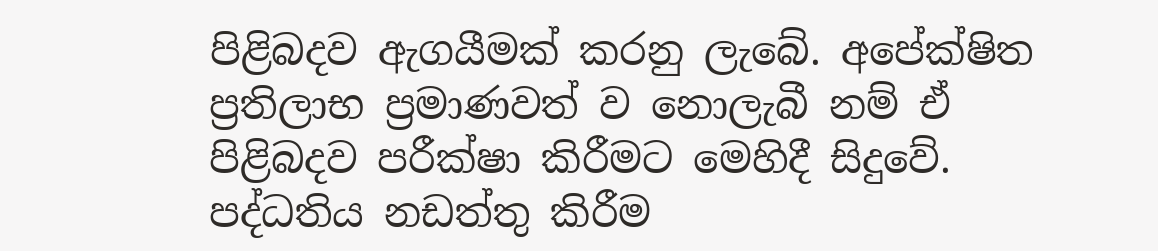පිළිබදව ඇගයීමක් කරනු ලැබේ. අපේක්ෂිත ප්‍රතිලාභ ප්‍රමාණවත් ව නොලැබී නම් ඒ පිළිබදව පරීක්ෂා කිරීමට මෙහිදී සිදුවේ.
පද්ධතිය නඩත්තු කිරීම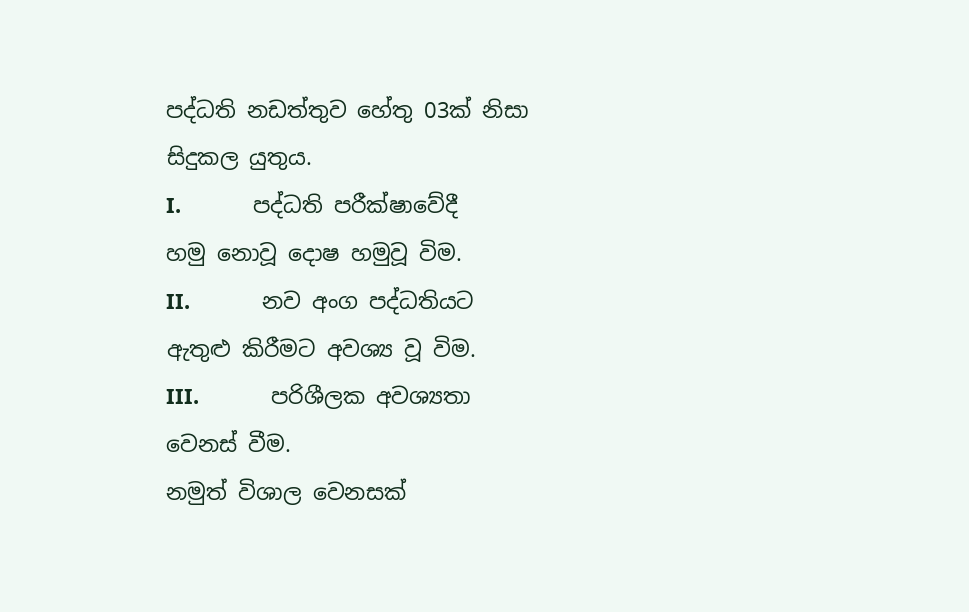පද්ධති නඩත්තුව හේතු 03ක් නිසා සිදුකල යුතුය.
I.            පද්ධති පරීක්ෂාවේදී හමු නොවූ දොෂ හමුවූ විම.
II.            නව අංග පද්ධතියට ඇතුළු කිරීමට අවශ්‍ය වූ විම.
III.            පරිශීලක අවශ්‍යතා වෙනස් වීම.
නමුත් විශාල වෙනසක්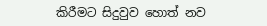කිරීමට සිදුවුව හොත් නව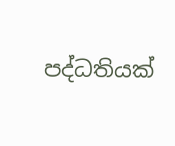පද්ධතියක්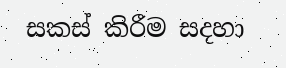සකස් කිරීම සදහා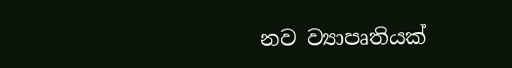නව ව්‍යාපෘතියක්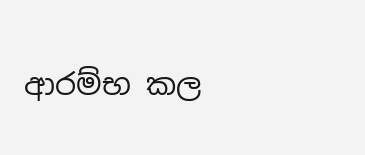ආරම්භ කල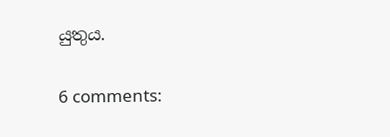යුතුය.


6 comments: